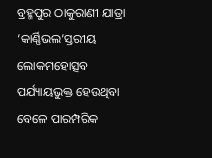ବ୍ରହ୍ମପୁର ଠାକୁରାଣୀ ଯାତ୍ରା ‘କାର୍ଣ୍ଣିଭଲ’ସ୍ତରୀୟ
ଲୋକମହୋତ୍ସବ ପର୍ଯ୍ୟାୟଭୁକ୍ତ ହେଉଥିବା ବେଳେ ପାରମ୍ପରିକ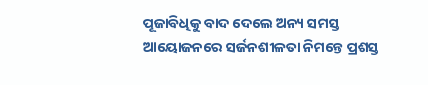ପୂଜାବିଧିକୁ ବାଦ ଦେଲେ ଅନ୍ୟ ସମସ୍ତ
ଆୟୋଜନରେ ସର୍ଜନଶୀଳତା ନିମନ୍ତେ ପ୍ରଶସ୍ତ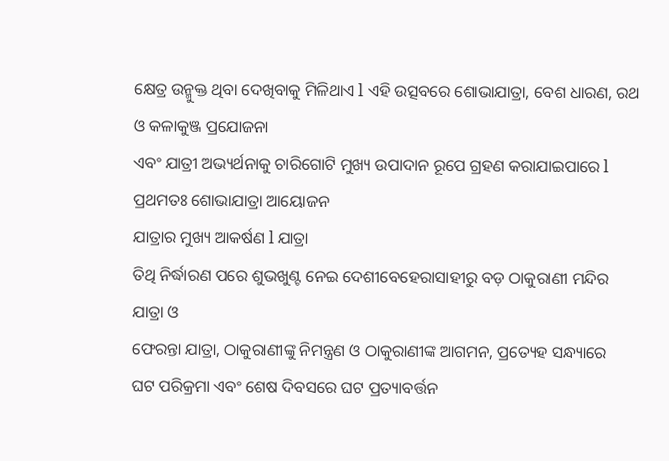କ୍ଷେତ୍ର ଉନ୍ମୁକ୍ତ ଥିବା ଦେଖିବାକୁ ମିଳିଥାଏ l ଏହି ଉତ୍ସବରେ ଶୋଭାଯାତ୍ରା, ବେଶ ଧାରଣ, ରଥ ଓ କଳାକୁଞ୍ଜ ପ୍ରଯୋଜନା
ଏବଂ ଯାତ୍ରୀ ଅଭ୍ୟର୍ଥନାକୁ ଚାରିଗୋଟି ମୁଖ୍ୟ ଉପାଦାନ ରୂପେ ଗ୍ରହଣ କରାଯାଇପାରେ l
ପ୍ରଥମତଃ ଶୋଭାଯାତ୍ରା ଆୟୋଜନ
ଯାତ୍ରାର ମୁଖ୍ୟ ଆକର୍ଷଣ l ଯାତ୍ରା
ତିଥି ନିର୍ଦ୍ଧାରଣ ପରେ ଶୁଭଖୁଣ୍ଟ ନେଇ ଦେଶୀବେହେରାସାହୀରୁ ବଡ଼ ଠାକୁରାଣୀ ମନ୍ଦିର ଯାତ୍ରା ଓ
ଫେରନ୍ତା ଯାତ୍ରା, ଠାକୁରାଣୀଙ୍କୁ ନିମନ୍ତ୍ରଣ ଓ ଠାକୁରାଣୀଙ୍କ ଆଗମନ, ପ୍ରତ୍ୟେହ ସନ୍ଧ୍ୟାରେ
ଘଟ ପରିକ୍ରମା ଏବଂ ଶେଷ ଦିବସରେ ଘଟ ପ୍ରତ୍ୟାବର୍ତ୍ତନ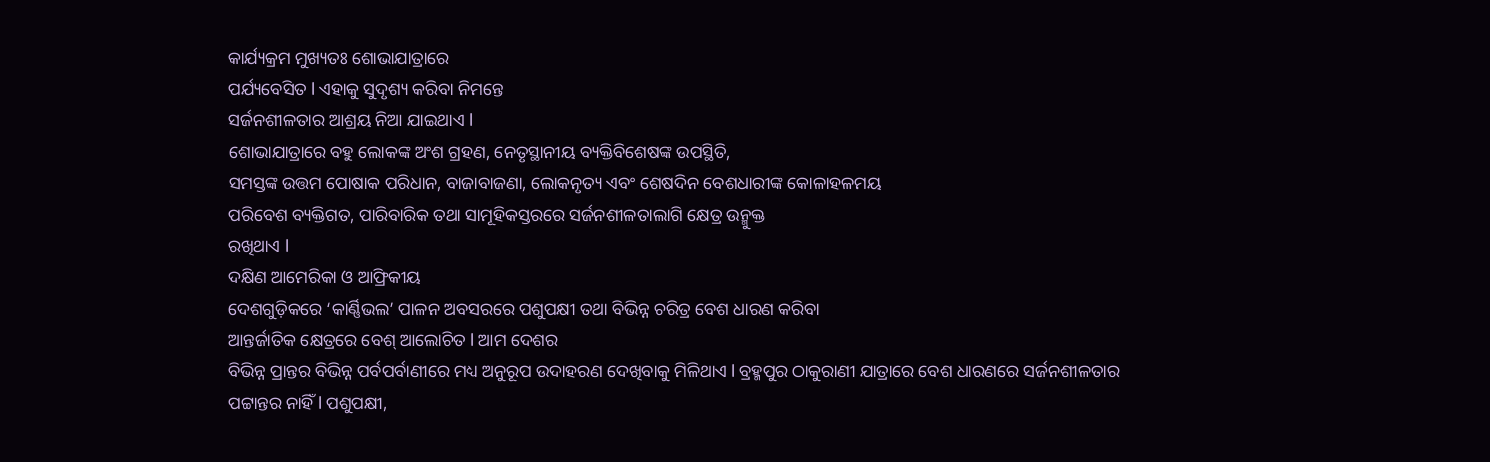କାର୍ଯ୍ୟକ୍ରମ ମୁଖ୍ୟତଃ ଶୋଭାଯାତ୍ରାରେ
ପର୍ଯ୍ୟବେସିତ l ଏହାକୁ ସୁଦୃଶ୍ୟ କରିବା ନିମନ୍ତେ
ସର୍ଜନଶୀଳତାର ଆଶ୍ରୟ ନିଆ ଯାଇଥାଏ l
ଶୋଭାଯାତ୍ରାରେ ବହୁ ଲୋକଙ୍କ ଅଂଶ ଗ୍ରହଣ, ନେତୃସ୍ଥାନୀୟ ବ୍ୟକ୍ତିବିଶେଷଙ୍କ ଉପସ୍ଥିତି,
ସମସ୍ତଙ୍କ ଉତ୍ତମ ପୋଷାକ ପରିଧାନ, ବାଜାବାଜଣା, ଲୋକନୃତ୍ୟ ଏବଂ ଶେଷଦିନ ବେଶଧାରୀଙ୍କ କୋଳାହଳମୟ
ପରିବେଶ ବ୍ୟକ୍ତିଗତ, ପାରିବାରିକ ତଥା ସାମୂହିକସ୍ତରରେ ସର୍ଜନଶୀଳତାଲାଗି କ୍ଷେତ୍ର ଉନ୍ମୁକ୍ତ
ରଖିଥାଏ l
ଦକ୍ଷିଣ ଆମେରିକା ଓ ଆଫ୍ରିକୀୟ
ଦେଶଗୁଡ଼ିକରେ ‘କାର୍ଣ୍ଣିଭଲ’ ପାଳନ ଅବସରରେ ପଶୁପକ୍ଷୀ ତଥା ବିଭିନ୍ନ ଚରିତ୍ର ବେଶ ଧାରଣ କରିବା
ଆନ୍ତର୍ଜାତିକ କ୍ଷେତ୍ରରେ ବେଶ୍ ଆଲୋଚିତ l ଆମ ଦେଶର
ବିଭିନ୍ନ ପ୍ରାନ୍ତର ବିଭିନ୍ନ ପର୍ବପର୍ବାଣୀରେ ମଧ୍ୟ ଅନୁରୂପ ଉଦାହରଣ ଦେଖିବାକୁ ମିଳିଥାଏ l ବ୍ରହ୍ମପୁର ଠାକୁରାଣୀ ଯାତ୍ରାରେ ବେଶ ଧାରଣରେ ସର୍ଜନଶୀଳତାର
ପଟ୍ଟାନ୍ତର ନାହିଁ l ପଶୁପକ୍ଷୀ,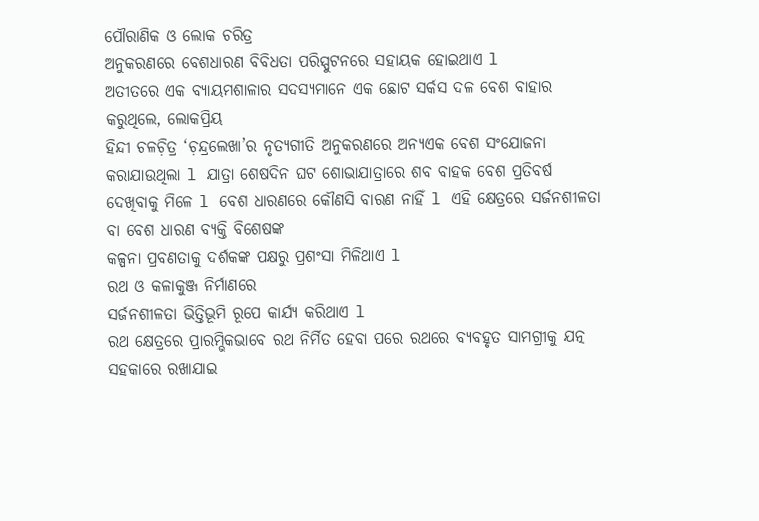ପୌରାଣିକ ଓ ଲୋକ ଚରିତ୍ର
ଅନୁକରଣରେ ବେଶଧାରଣ ବିବିଧତା ପରିସ୍ପୁଟନରେ ସହାୟକ ହୋଇଥାଏ l
ଅତୀତରେ ଏକ ବ୍ୟାୟମଶାଳାର ସଦସ୍ୟମାନେ ଏକ ଛୋଟ ସର୍କସ ଦଳ ବେଶ ବାହାର କରୁଥିଲେ, ଲୋକପ୍ରିୟ
ହିନ୍ଦୀ ଚଳଚ଼ିତ୍ର ‘ଚ଼ନ୍ଦ୍ରଲେଖା’ର ନୃତ୍ୟଗୀତି ଅନୁକରଣରେ ଅନ୍ୟଏକ ବେଶ ସଂଯୋଜନା କରାଯାଉଥିଲା l ଯାତ୍ରା ଶେଷଦିନ ଘଟ ଶୋଭାଯାତ୍ରାରେ ଶବ ବାହକ ବେଶ ପ୍ରତିବର୍ଷ
ଦେଖିବାକୁ ମିଳେ l ବେଶ ଧାରଣରେ କୌଣସି ବାରଣ ନାହିଁ l ଏହି କ୍ଷେତ୍ରରେ ସର୍ଜନଶୀଳତା ବା ବେଶ ଧାରଣ ବ୍ୟକ୍ତି ବିଶେଷଙ୍କ
କଳ୍ପନା ପ୍ରବଣତାକୁ ଦର୍ଶକଙ୍କ ପକ୍ଷରୁ ପ୍ରଶଂସା ମିଳିଥାଏ l
ରଥ ଓ କଳାକୁଞ୍ଜ ନିର୍ମାଣରେ
ସର୍ଜନଶୀଳତା ଭିତ୍ତିଭୂମି ରୂପେ କାର୍ଯ୍ୟ କରିଥାଏ l
ରଥ କ୍ଷେତ୍ରରେ ପ୍ରାରମ୍ଭିକଭାବେ ରଥ ନିର୍ମିତ ହେବା ପରେ ରଥରେ ବ୍ୟବହୃତ ସାମଗ୍ରୀକୁ ଯତ୍ନ
ସହକାରେ ରଖାଯାଇ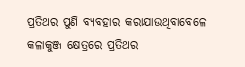ପ୍ରତିଥର ପୁଣି ବ୍ୟବହାର କରାଯାଉଥିବାବେଳେ କଳାକୁଞ୍ଜ କ୍ଷେତ୍ରରେ ପ୍ରତିଥର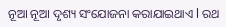ନୂଆ ନୂଆ ଦୃଶ୍ୟ ସଂଯୋଜନା କରାଯାଇଥାଏ l ରଥ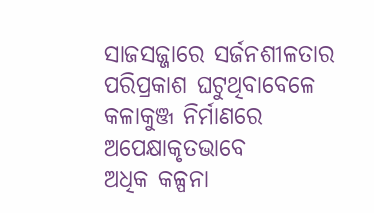ସାଜସଜ୍ଜାରେ ସର୍ଜନଶୀଳତାର ପରିପ୍ରକାଶ ଘଟୁଥିବାବେଳେ କଳାକୁଞ୍ଜ ନିର୍ମାଣରେ ଅପେକ୍ଷାକୃତଭାବେ
ଅଧିକ କଳ୍ପନା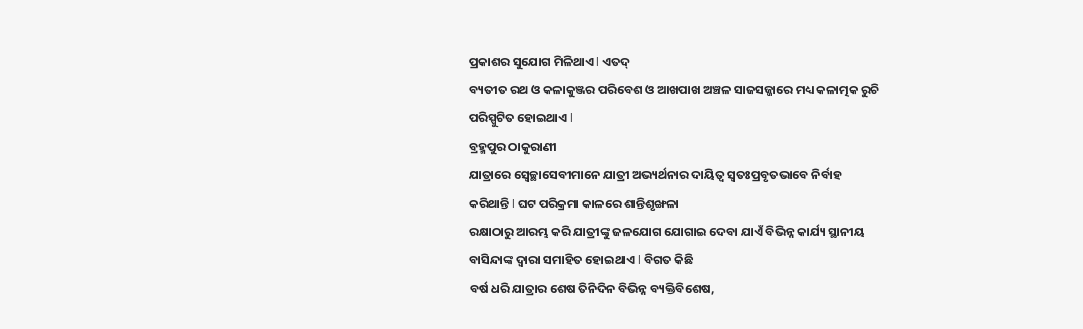ପ୍ରକାଶର ସୁଯୋଗ ମିଳିଥାଏ l ଏତଦ୍
ବ୍ୟତୀତ ରଥ ଓ କଳାକୁଞ୍ଜର ପରିବେଶ ଓ ଆଖପାଖ ଅଞ୍ଚଳ ସାଜସଜ୍ଜାରେ ମଧ୍ୟ କଳାତ୍ମକ ରୁଚି
ପରିସ୍ପୁଟିତ ହୋଇଥାଏ l
ବ୍ରହ୍ମପୁର ଠାକୁରାଣୀ
ଯାତ୍ରାରେ ସ୍ୱେଚ୍ଛାସେବୀମାନେ ଯାତ୍ରୀ ଅଭ୍ୟର୍ଥନାର ଦାୟିତ୍ୱ ସ୍ୱତଃପ୍ରବୃତଭାବେ ନିର୍ବାହ
କରିଥାନ୍ତି l ଘଟ ପରିକ୍ରମା କାଳରେ ଶାନ୍ତିଶୃଙ୍ଖଳା
ରକ୍ଷାଠାରୁ ଆରମ୍ଭ କରି ଯାତ୍ରୀଙ୍କୁ ଜଳଯୋଗ ଯୋଗାଇ ଦେବା ଯାଏଁ ବିଭିନ୍ନ କାର୍ଯ୍ୟ ସ୍ଥାନୀୟ
ବାସିନ୍ଦାଙ୍କ ଦ୍ୱାରା ସମାହିତ ହୋଇଥାଏ l ବିଗତ କିଛି
ବର୍ଷ ଧରି ଯାତ୍ରାର ଶେଷ ତିନିଦିନ ବିଭିନ୍ନ ବ୍ୟକ୍ତିବିଶେଷ,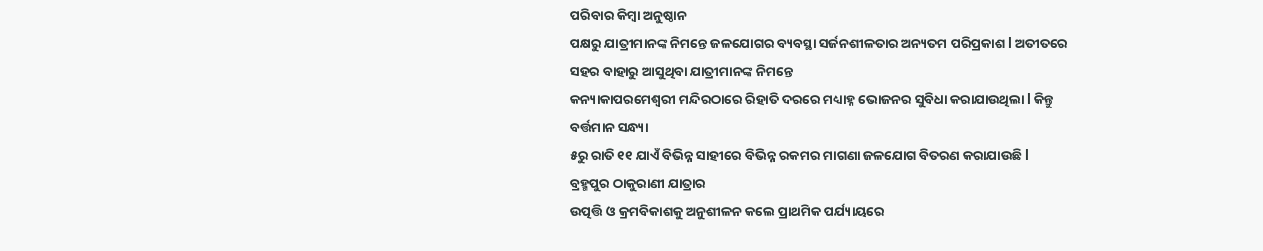ପରିବାର କିମ୍ୱା ଅନୁଷ୍ଠାନ
ପକ୍ଷରୁ ଯାତ୍ରୀମାନଙ୍କ ନିମନ୍ତେ ଜଳଯୋଗର ବ୍ୟବସ୍ଥା ସର୍ଜନଶୀଳତାର ଅନ୍ୟତମ ପରିପ୍ରକାଶ l ଅତୀତରେ ସହର ବାହାରୁ ଆସୁଥିବା ଯାତ୍ରୀମାନଙ୍କ ନିମନ୍ତେ
କନ୍ୟାକାପରମେଶ୍ୱରୀ ମନ୍ଦିରଠାରେ ରିହାତି ଦରରେ ମଧ୍ୟାହ୍ନ ଭୋଜନର ସୁବିଧା କରାଯାଉଥିଲା l କିନ୍ତୁ ବର୍ତ୍ତମାନ ସନ୍ଧ୍ୟା
୫ରୁ ରାତି ୧୧ ଯାଏଁ ବିଭିନ୍ନ ସାହୀରେ ବିଭିନ୍ନ ରକମର ମାଗଣା ଜଳଯୋଗ ବିତରଣ କରାଯାଉଛି l
ବ୍ରହ୍ମପୁର ଠାକୁରାଣୀ ଯାତ୍ରାର
ଉତ୍ପତ୍ତି ଓ କ୍ରମବିକାଶକୁ ଅନୁଶୀଳନ କଲେ ପ୍ରାଥମିକ ପର୍ଯ୍ୟାୟରେ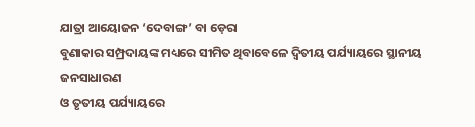ଯାତ୍ରା ଆୟୋଜନ ‘ଦେବାଙ୍ଗ’ ବା ଡ଼େରା
ବୁଣାକାର ସମ୍ପ୍ରଦାୟଙ୍କ ମଧ୍ୟରେ ସୀମିତ ଥିବାବେଳେ ଦ୍ୱିତୀୟ ପର୍ଯ୍ୟାୟରେ ସ୍ଥାନୀୟ ଜନସାଧାରଣ
ଓ ତୃତୀୟ ପର୍ଯ୍ୟାୟରେ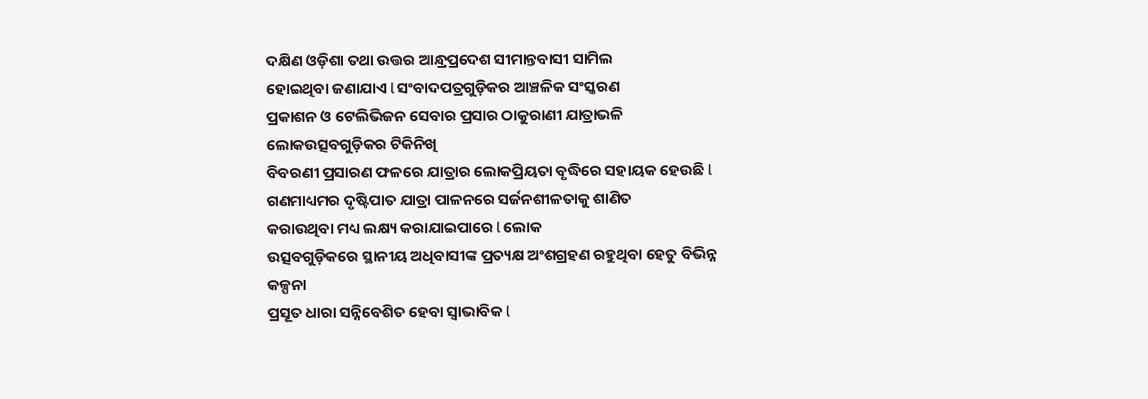ଦକ୍ଷିଣ ଓଡ଼ିଶା ତଥା ଉତ୍ତର ଆନ୍ଧ୍ରପ୍ରଦେଶ ସୀମାନ୍ତବାସୀ ସାମିଲ
ହୋଇଥିବା ଜଣାଯାଏ l ସଂବାଦପତ୍ରଗୁଡ଼ିକର ଆଞ୍ଚଳିକ ସଂସ୍କରଣ
ପ୍ରକାଶନ ଓ ଟେଲିଭିଜନ ସେବାର ପ୍ରସାର ଠାକୁରାଣୀ ଯାତ୍ରାଭଳି ଲୋକଉତ୍ସବଗୁଡ଼ିକର ଟିକିନିଖି
ବିବରଣୀ ପ୍ରସାରଣ ଫଳରେ ଯାତ୍ରାର ଲୋକପ୍ରିୟତା ବୃଦ୍ଧିରେ ସହାୟକ ହେଉଛି l ଗଣମାଧ୍ୟମର ଦୃଷ୍ଟିପାତ ଯାତ୍ରା ପାଳନରେ ସର୍ଜନଶୀଳତାକୁ ଶାଣିତ
କରାଉଥିବା ମଧ୍ୟ ଲକ୍ଷ୍ୟ କରାଯାଇପାରେ l ଲୋକ
ଉତ୍ସବଗୁଡ଼ିକରେ ସ୍ଥାନୀୟ ଅଧିବାସୀଙ୍କ ପ୍ରତ୍ୟକ୍ଷ ଅଂଶଗ୍ରହଣ ରହୁଥିବା ହେତୁ ବିଭିନ୍ନ କଳ୍ପନା
ପ୍ରସୂତ ଧାରା ସନ୍ନିବେଶିତ ହେବା ସ୍ୱାଭାବିକ l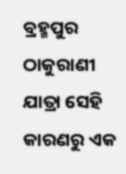ବ୍ରହ୍ମପୁର ଠାକୁରାଣୀ ଯାତ୍ରା ସେହି କାରଣରୁ ଏକ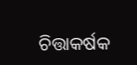ଚିତ୍ତାକର୍ଷକ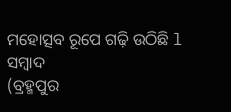ମହୋତ୍ସବ ରୂପେ ଗଢ଼ି ଉଠିଛି l
ସମ୍ବାଦ
(ବ୍ରହ୍ମପୁର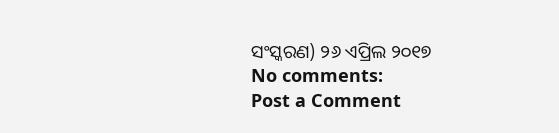ସଂସ୍କରଣ) ୨୬ ଏପ୍ରିଲ ୨୦୧୭
No comments:
Post a Comment